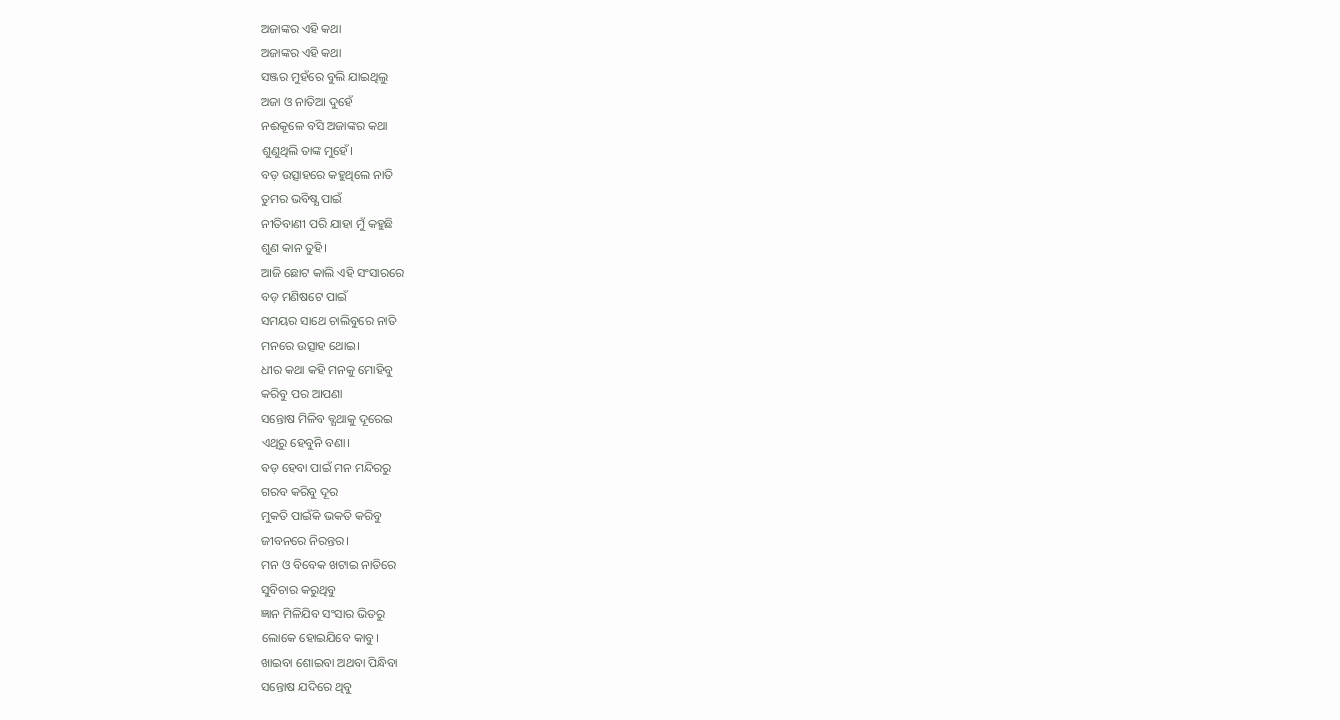ଅଜାଙ୍କର ଏହି କଥା
ଅଜାଙ୍କର ଏହି କଥା
ସଞ୍ଜର ମୁହଁରେ ବୁଲି ଯାଇଥିଲୁ
ଅଜା ଓ ନାତିଆ ଦୁହେଁ
ନଈକୂଳେ ବସି ଅଜାଙ୍କର କଥା
ଶୁଣୁଥିଲି ତାଙ୍କ ମୁହେଁ।
ବଡ଼ ଉତ୍ସାହରେ କହୁଥିଲେ ନାତି
ତୁମର ଭବିଷ୍ଯ ପାଇଁ
ନୀତିବାଣୀ ପରି ଯାହା ମୁଁ କହୁଛି
ଶୁଣ କାନ ତୁହି।
ଆଜି ଛୋଟ କାଲି ଏହି ସଂସାରରେ
ବଡ଼ ମଣିଷଟେ ପାଇଁ
ସମୟର ସାଥେ ଚାଲିବୁରେ ନାତି
ମନରେ ଉତ୍ସାହ ଥୋଇ।
ଧୀର କଥା କହି ମନକୁ ମୋହିବୁ
କରିବୁ ପର ଆପଣା
ସନ୍ତୋଷ ମିଳିବ ବ୍ଯଥାକୁ ଦୂରେଇ
ଏଥିରୁ ହେବୁନି ବଣା।
ବଡ଼ ହେବା ପାଇଁ ମନ ମନ୍ଦିରରୁ
ଗରବ କରିବୁ ଦୂର
ମୁକତି ପାଇଁକି ଭକତି କରିବୁ
ଜୀବନରେ ନିରନ୍ତର।
ମନ ଓ ବିବେକ ଖଟାଇ ନାତିରେ
ସୁବିଚାର କରୁଥିବୁ
ଜ୍ଞାନ ମିଳିଯିବ ସଂସାର ଭିତରୁ
ଲୋକେ ହୋଇଯିବେ କାବୁ।
ଖାଇବା ଶୋଇବା ଅଥବା ପିନ୍ଧିବା
ସନ୍ତୋଷ ଯଦିରେ ଥିବୁ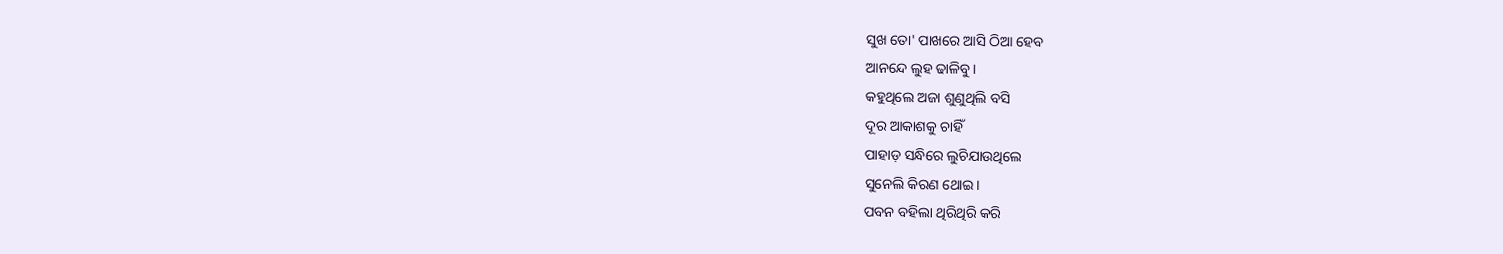ସୁଖ ତୋ' ପାଖରେ ଆସି ଠିଆ ହେବ
ଆନନ୍ଦେ ଲୁହ ଢାଳିବୁ।
କହୁଥିଲେ ଅଜା ଶୁଣୁଥିଲି ବସି
ଦୂର ଆକାଶକୁ ଚାହିଁ
ପାହାଡ଼ ସନ୍ଧିରେ ଲୁଚିଯାଉଥିଲେ
ସୁନେଲି କିରଣ ଥୋଇ।
ପବନ ବହିଲା ଥିରିଥିରି କରି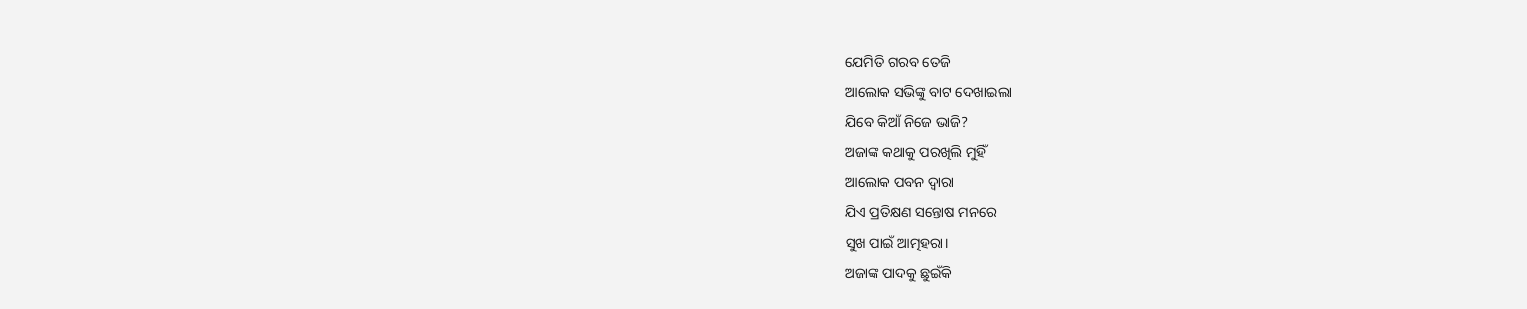ଯେମିତି ଗରବ ତେଜି
ଆଲୋକ ସଭିଙ୍କୁ ବାଟ ଦେଖାଇଲା
ଯିବେ କିଆଁ ନିଜେ ଭାଜି?
ଅଜାଙ୍କ କଥାକୁ ପରଖିଲି ମୁହିଁ
ଆଲୋକ ପବନ ଦ୍ବାରା
ଯିଏ ପ୍ରତିକ୍ଷଣ ସନ୍ତୋଷ ମନରେ
ସୁଖ ପାଇଁ ଆତ୍ମହରା।
ଅଜାଙ୍କ ପାଦକୁ ଛୁଇଁକି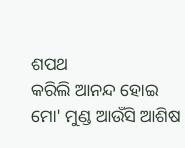ଶପଥ
କରିଲି ଆନନ୍ଦ ହୋଇ
ମୋ' ମୁଣ୍ଡ ଆଉଁସି ଆଶିଷ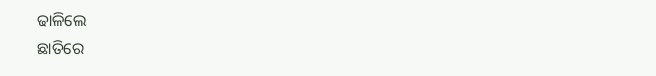ଢାଳିଲେ
ଛାତିରେ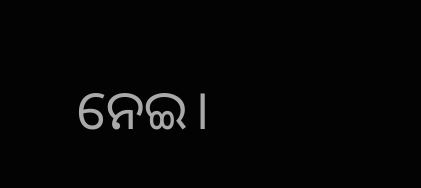ନେଇ।